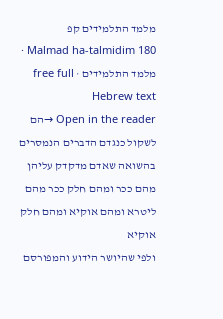מלמד התלמידים קפ
Malmad ha-talmidim 180 · מלמד התלמידים · free full Hebrew text
Open in the reader →הם לשקול כנגדם הדברים הנמסרים בהשואה שאדם מדקדק עליהן מהם ככר ומהם חלק ככר מהם ליטרא ומהם אוקיא ומהם חלק אוקיא
ולפי שהיושר הידוע והמפורסם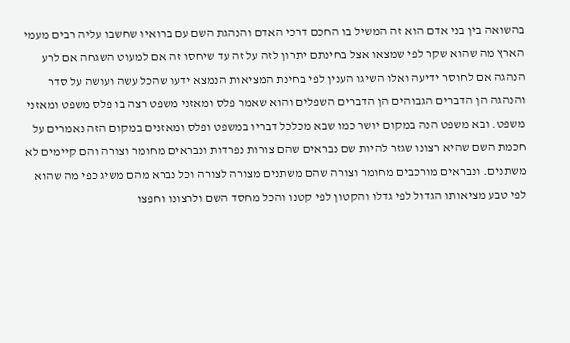בהשואה בין בני אדם הוא זה המשיל בו החכם דרכי האדם והנהגת השם עם ברואיו שחשבו עליה רבים מעמי הארץ מה שהוא שקר לפי שמצאו אצל בחינתם יתרון לזה על זה עד שיחסו זה אם למעוט השגחה אם לרע הנהגה אם לחוסר ידיעה ואלו השיגו הענין לפי בחינת המציאות הנמצא ידעו שהכל עשה ועושה על סדר והנהגה הן הדברים הגבוהים הן הדברים השפלים והוא שאמר פלס ומאזני משפט רצה בו פלס משפט ומאזני משפט. ובא משפט הנה במקום יושר כמו שבא מכלכל דבריו במשפט ופלס ומאזנים במקום הזה נאמרים על חכמת השם שהיא רצונו שגזר להיות שם נבראים שהם צורות נפרדות ונבראים מחומר וצורה והם קיימים לא משתנים. ונבראים מורכבים מחומר וצורה שהם משתנים מצורה לצורה וכל נברא מהם משיג כפי מה שהוא לפי טבע מציאותו הגדול לפי גדלו והקטון לפי קטנו והכל מחסד השם ולרצונו וחפצו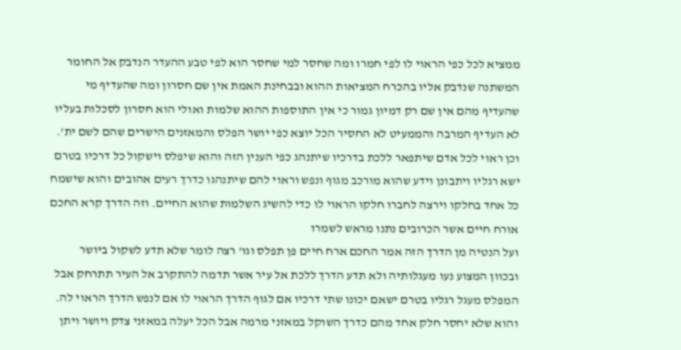ממציא לכל כפי הראוי לו לפי חמרו ומה שחסר למי שחסר הוא לפי טבע ההעדר הנדבק אל החומר המשתנה שנדבק אליו בהכרח המציאות ההוא ובבחינת האמת אין שם חסרון ומה שהעדיף מי שהעדיף מהם אין שם רק דמיון גמור כי אין התוספות ההוא שלמות ואולי הוא חסרון לסכלות בעליו לא העדיף המרבה והממעיט לא החסיר הכל יוצא כפי יושר הפלס והמאזנים הישרים שהם לשם ית'. וכן ראוי לכל אדם שיתפאר ללכת בדרכיו שיתנהג כפי הענין הזה והוא שיפלס וישקול כל דרכיו בטרם ישא רגליו ויתבונן וידע שהוא מורכב מגוף ונפש וראוי להם שיתנהגו כדרך רעים אהובים והוא שישמח כל אחד בחלקו וירצה לחברו חלקו הראוי לו כדי להשיג השלמות שהוא החיים. וזה הדרך קרא החכם אורח חיים אשר הכרובים נתנו מראש לשמרו
ועל הנטיה מן הדרך הזה אמר החכם ארח חיים פן תפלס וגו' רצה לומר שלא תדע לשקול ביושר ובכוון המצוע נעו מעגלותיה ולא תדע הדרך ללכת אל עיר אשר תדמה להתקרב אל העיר תתרחק אבל המפלס מעגל רגליו בטרם ישאם יכונו שתי דרכיו אם לגוף הדרך הראוי לו אם לנפש הדרך הראוי לה. והוא שלא יחסר חלק אחד מהם כדרך השוקל במאזני מרמה אבל הכל יעלה במאזני צדק ויושר ויתן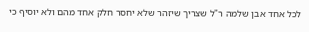לכל אחד אבן שלמה ר"ל שצריך שיזהר שלא יחסר חלק אחד מהם ולא יוסיף כי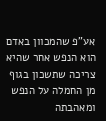אע"פ שהמכוון באדם הוא הנפש אחר שהיא צריכה שתשכון בגוף מן החמלה על הנפש ומאהבתה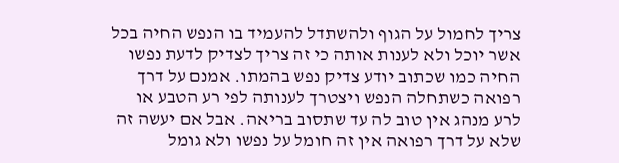צריך לחמול על הגוף ולהשתדל להעמיד בו הנפש החיה בכל אשר יוכל ולא לענות אותה כי זה צריך לצדיק לדעת נפשו החיה כמו שכתוב יודע צדיק נפש בהמתו. אמנם על דרך רפואה כשתחלה הנפש ויצטרך לענותה לפי רע הטבע או לרע מנהג אין טוב לה עד שתסוב בריאה. אבל אם יעשה זה שלא על דרך רפואה אין זה חומל על נפשו ולא גומל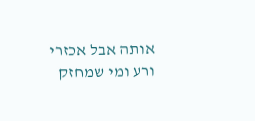אותה אבל אכזרי ורע ומי שמחזק